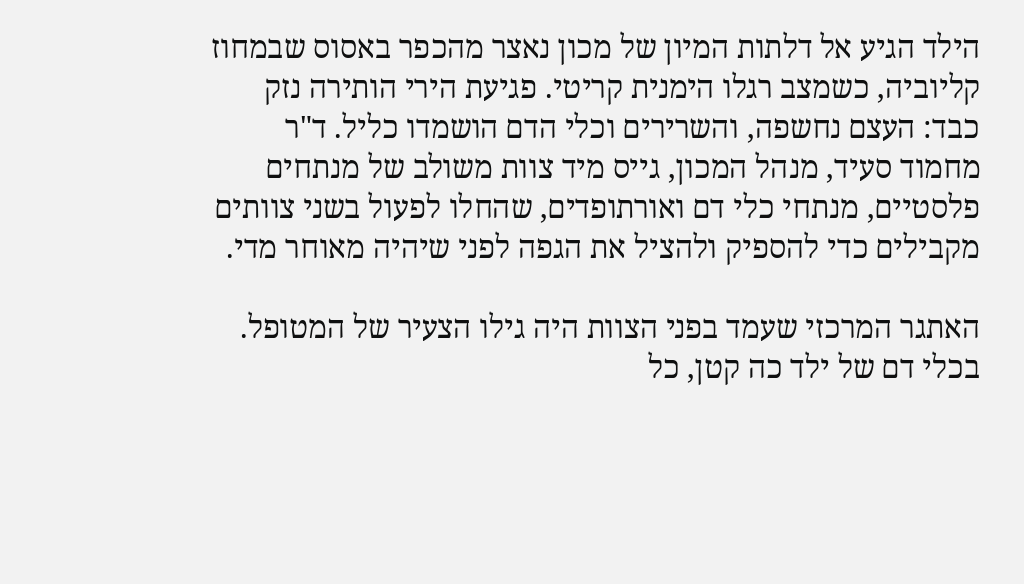הילד הגיע אל דלתות המיון של מכון נאצר מהכפר באסוס שבמחוז קליוביה, כשמצב רגלו הימנית קריטי. פגיעת הירי הותירה נזק כבד: העצם נחשפה, והשרירים וכלי הדם הושמדו כליל. ד"ר מחמוד סעיד, מנהל המכון, גייס מיד צוות משולב של מנתחים פלסטיים, מנתחי כלי דם ואורתופדים, שהחלו לפעול בשני צוותים מקבילים כדי להספיק ולהציל את הגפה לפני שיהיה מאוחר מדי.

האתגר המרכזי שעמד בפני הצוות היה גילו הצעיר של המטופל. בכלי דם של ילד כה קטן, כל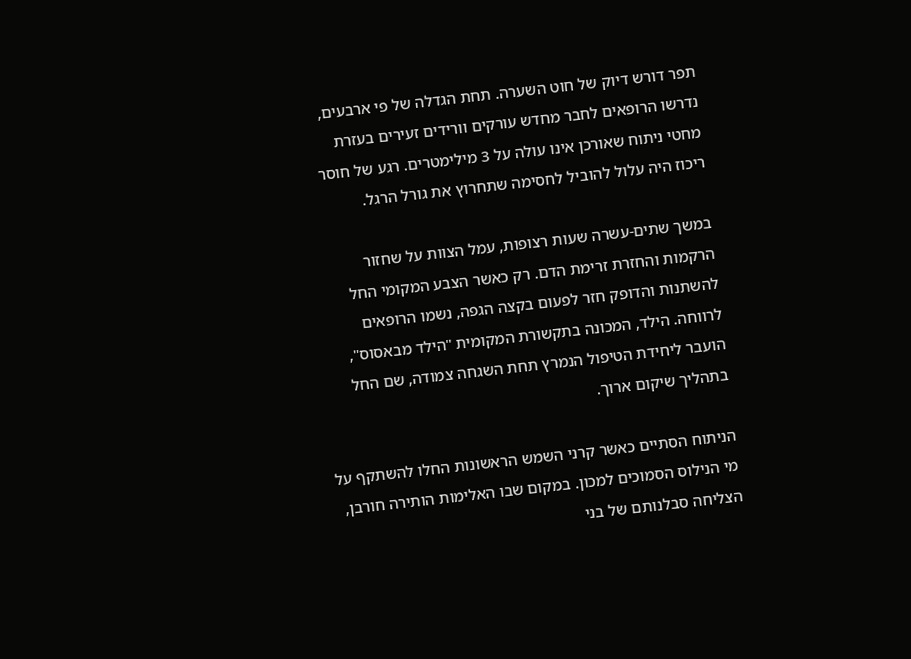תפר דורש דיוק של חוט השערה. תחת הגדלה של פי ארבעים, נדרשו הרופאים לחבר מחדש עורקים וורידים זעירים בעזרת מחטי ניתוח שאורכן אינו עולה על 3 מילימטרים. רגע של חוסר ריכוז היה עלול להוביל לחסימה שתחרוץ את גורל הרגל.

במשך שתים-עשרה שעות רצופות, עמל הצוות על שחזור הרקמות והחזרת זרימת הדם. רק כאשר הצבע המקומי החל להשתנות והדופק חזר לפעום בקצה הגפה, נשמו הרופאים לרווחה. הילד, המכונה בתקשורת המקומית "הילד מבאסוס", הועבר ליחידת הטיפול הנמרץ תחת השגחה צמודה, שם החל בתהליך שיקום ארוך.

הניתוח הסתיים כאשר קרני השמש הראשונות החלו להשתקף על מי הנילוס הסמוכים למכון. במקום שבו האלימות הותירה חורבן, הצליחה סבלנותם של בני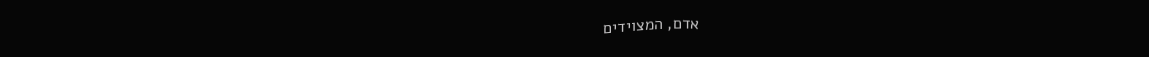אדם, המצוידים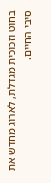בחוט וזכוכית מגדלת, לארוג מחדש את סיבי החיים.